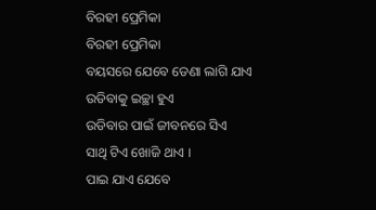ବିରହୀ ପ୍ରେମିକା
ବିରହୀ ପ୍ରେମିକା
ବୟସରେ ଯେବେ ଡେଣା ଲାଗି ଯାଏ
ଉଡିବାକୁ ଇଚ୍ଛା ହୁଏ
ଉଡିବାର ପାଇଁ ଜୀବନରେ ସିଏ
ସାଥି ଟିଏ ଖୋଜି ଥାଏ ।
ପାଇ ଯାଏ ଯେବେ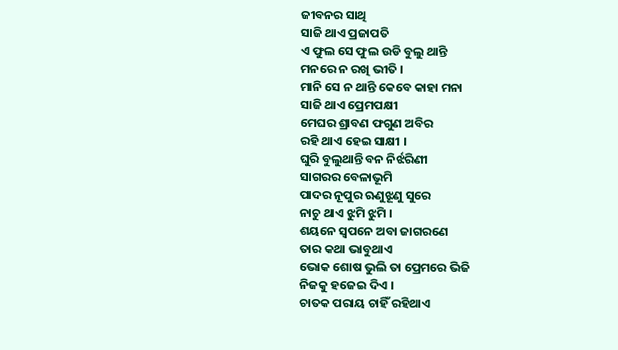ଜୀବନର ସାଥି
ସାଜି ଥାଏ ପ୍ରଜାପତି
ଏ ଫୁଲ ସେ ଫୁଲ ଉଡି ବୁଲୁ ଥାନ୍ତି
ମନରେ ନ ରଖି ଭୀତି ।
ମାନି ସେ ନ ଥାନ୍ତି କେବେ କାହା ମନା
ସାଜି ଥାଏ ପ୍ରେମପକ୍ଷୀ
ମେଘର ଶ୍ରାବଣ ଫଗୁଣ ଅବିର
ରହି ଥାଏ ହେଇ ସାକ୍ଷୀ ।
ଘୁରି ବୁଲୁଥାନ୍ତି ବନ ନିର୍ଝରିଣୀ
ସାଗରର ବେଳାଭୂମି
ପାଦର ନୂପୁର ଋଣୁଝୂଣୁ ସୁରେ
ନାଚୁ ଥାଏ ଝୁମି ଝୁମି ।
ଶୟନେ ସ୍ୱପନେ ଅବା ଜାଗରଣେ
ତାର କଥା ଭାବୁଥାଏ
ଭୋକ ଶୋଷ ଭୁଲି ତା ପ୍ରେମରେ ଭିଜି
ନିଜକୁ ହଜେଇ ଦିଏ ।
ଚାତକ ପରାୟ ଚାହିଁ ରହିଥାଏ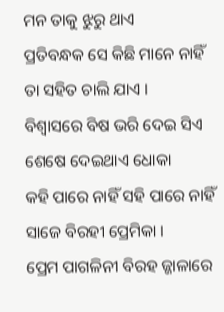ମନ ତାକୁ ଝୁରୁ ଥାଏ
ପ୍ରତିବନ୍ଧକ ସେ କିଛି ମାନେ ନାହିଁ
ତା ସହିତ ଚାଲି ଯାଏ ।
ବିଶ୍ବାସରେ ବିଷ ଭରି ଦେଇ ସିଏ
ଶେଷେ ଦେଇଥାଏ ଧୋକା
କହି ପାରେ ନାହିଁ ସହି ପାରେ ନାହିଁ
ସାଜେ ବିରହୀ ପ୍ରେମିକା ।
ପ୍ରେମ ପାଗଳିନୀ ବିରହ ଜ୍ଜାଳାରେ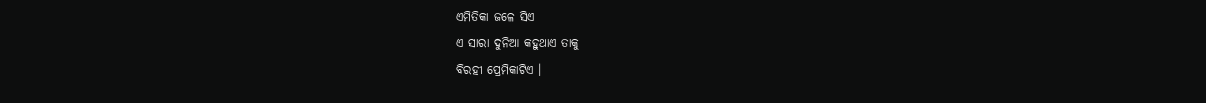ଏମିତିକା ଜଳେ ସିଏ
ଏ ସାରା ଦୁନିଆ କହୁଥାଏ ତାକୁ
ବିରହୀ ପ୍ରେମିକାଟିଏ ।